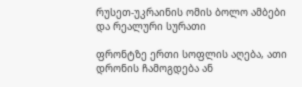რუსეთ-უკრაინის ომის ბოლო ამბები და რეალური სურათი

ფრონტზე ერთი სოფლის აღება, ათი დრონის ჩამოგდება ან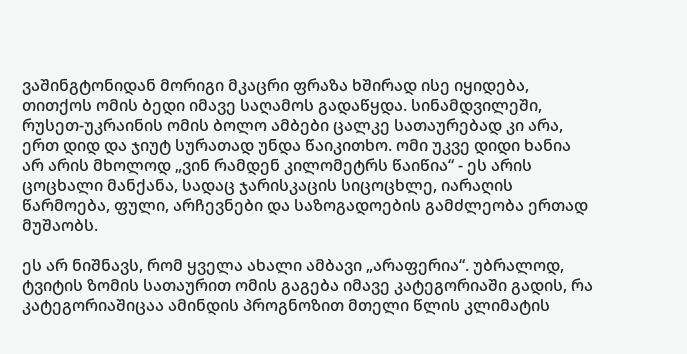ვაშინგტონიდან მორიგი მკაცრი ფრაზა ხშირად ისე იყიდება, თითქოს ომის ბედი იმავე საღამოს გადაწყდა. სინამდვილეში, რუსეთ-უკრაინის ომის ბოლო ამბები ცალკე სათაურებად კი არა, ერთ დიდ და ჯიუტ სურათად უნდა წაიკითხო. ომი უკვე დიდი ხანია არ არის მხოლოდ „ვინ რამდენ კილომეტრს წაიწია“ - ეს არის ცოცხალი მანქანა, სადაც ჯარისკაცის სიცოცხლე, იარაღის წარმოება, ფული, არჩევნები და საზოგადოების გამძლეობა ერთად მუშაობს.

ეს არ ნიშნავს, რომ ყველა ახალი ამბავი „არაფერია“. უბრალოდ, ტვიტის ზომის სათაურით ომის გაგება იმავე კატეგორიაში გადის, რა კატეგორიაშიცაა ამინდის პროგნოზით მთელი წლის კლიმატის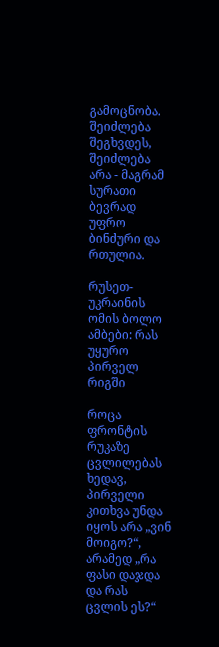გამოცნობა. შეიძლება შეგხვდეს, შეიძლება არა - მაგრამ სურათი ბევრად უფრო ბინძური და რთულია.

რუსეთ-უკრაინის ომის ბოლო ამბები: რას უყურო პირველ რიგში

როცა ფრონტის რუკაზე ცვლილებას ხედავ, პირველი კითხვა უნდა იყოს არა „ვინ მოიგო?“, არამედ „რა ფასი დაჯდა და რას ცვლის ეს?“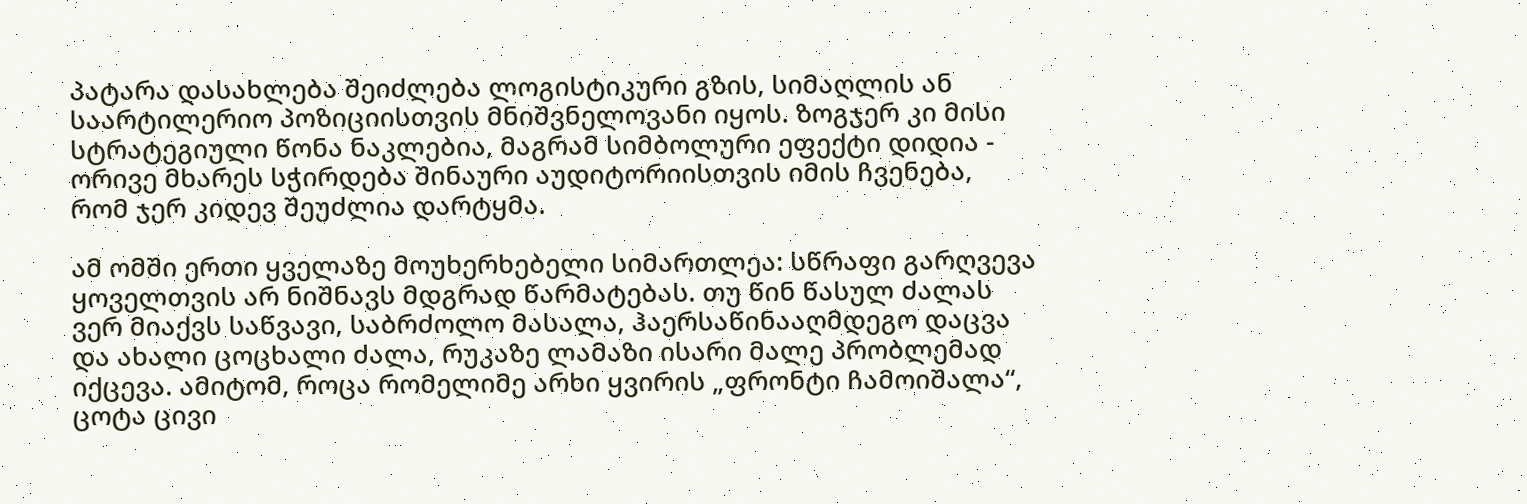პატარა დასახლება შეიძლება ლოგისტიკური გზის, სიმაღლის ან საარტილერიო პოზიციისთვის მნიშვნელოვანი იყოს. ზოგჯერ კი მისი სტრატეგიული წონა ნაკლებია, მაგრამ სიმბოლური ეფექტი დიდია - ორივე მხარეს სჭირდება შინაური აუდიტორიისთვის იმის ჩვენება, რომ ჯერ კიდევ შეუძლია დარტყმა.

ამ ომში ერთი ყველაზე მოუხერხებელი სიმართლეა: სწრაფი გარღვევა ყოველთვის არ ნიშნავს მდგრად წარმატებას. თუ წინ წასულ ძალას ვერ მიაქვს საწვავი, საბრძოლო მასალა, ჰაერსაწინააღმდეგო დაცვა და ახალი ცოცხალი ძალა, რუკაზე ლამაზი ისარი მალე პრობლემად იქცევა. ამიტომ, როცა რომელიმე არხი ყვირის „ფრონტი ჩამოიშალა“, ცოტა ცივი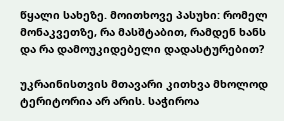წყალი სახეზე. მოითხოვე პასუხი: რომელ მონაკვეთზე, რა მასშტაბით, რამდენ ხანს და რა დამოუკიდებელი დადასტურებით?

უკრაინისთვის მთავარი კითხვა მხოლოდ ტერიტორია არ არის. საჭიროა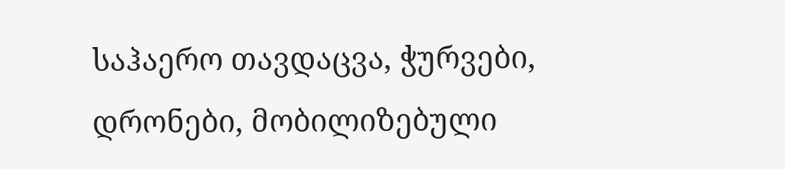საჰაერო თავდაცვა, ჭურვები, დრონები, მობილიზებული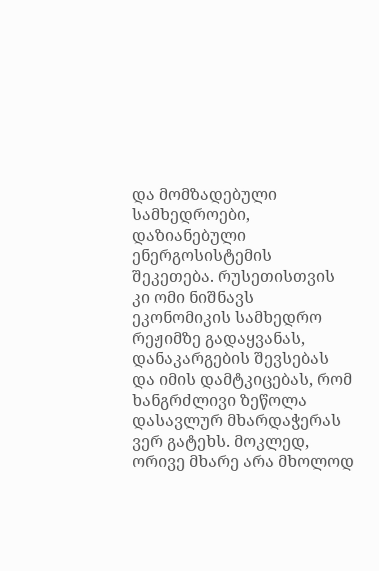და მომზადებული სამხედროები, დაზიანებული ენერგოსისტემის შეკეთება. რუსეთისთვის კი ომი ნიშნავს ეკონომიკის სამხედრო რეჟიმზე გადაყვანას, დანაკარგების შევსებას და იმის დამტკიცებას, რომ ხანგრძლივი ზეწოლა დასავლურ მხარდაჭერას ვერ გატეხს. მოკლედ, ორივე მხარე არა მხოლოდ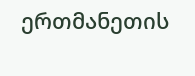ერთმანეთის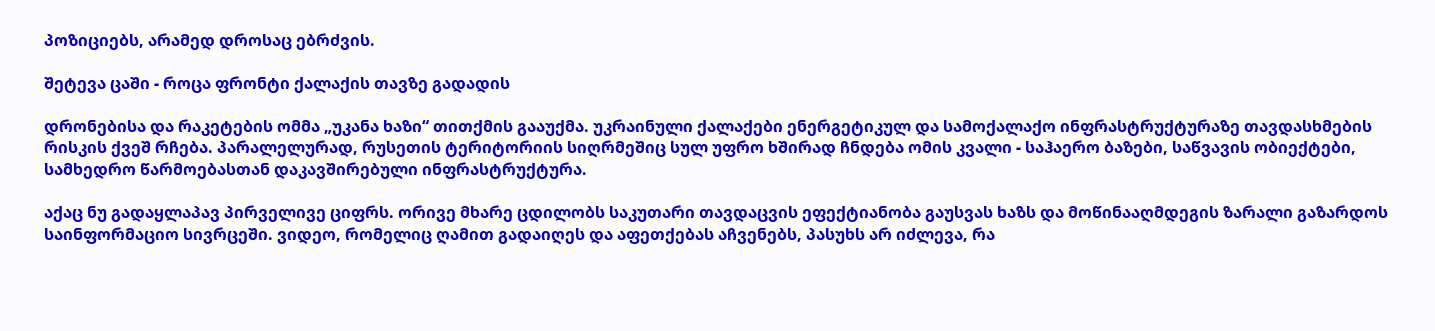პოზიციებს, არამედ დროსაც ებრძვის.

შეტევა ცაში - როცა ფრონტი ქალაქის თავზე გადადის

დრონებისა და რაკეტების ომმა „უკანა ხაზი“ თითქმის გააუქმა. უკრაინული ქალაქები ენერგეტიკულ და სამოქალაქო ინფრასტრუქტურაზე თავდასხმების რისკის ქვეშ რჩება. პარალელურად, რუსეთის ტერიტორიის სიღრმეშიც სულ უფრო ხშირად ჩნდება ომის კვალი - საჰაერო ბაზები, საწვავის ობიექტები, სამხედრო წარმოებასთან დაკავშირებული ინფრასტრუქტურა.

აქაც ნუ გადაყლაპავ პირველივე ციფრს. ორივე მხარე ცდილობს საკუთარი თავდაცვის ეფექტიანობა გაუსვას ხაზს და მოწინააღმდეგის ზარალი გაზარდოს საინფორმაციო სივრცეში. ვიდეო, რომელიც ღამით გადაიღეს და აფეთქებას აჩვენებს, პასუხს არ იძლევა, რა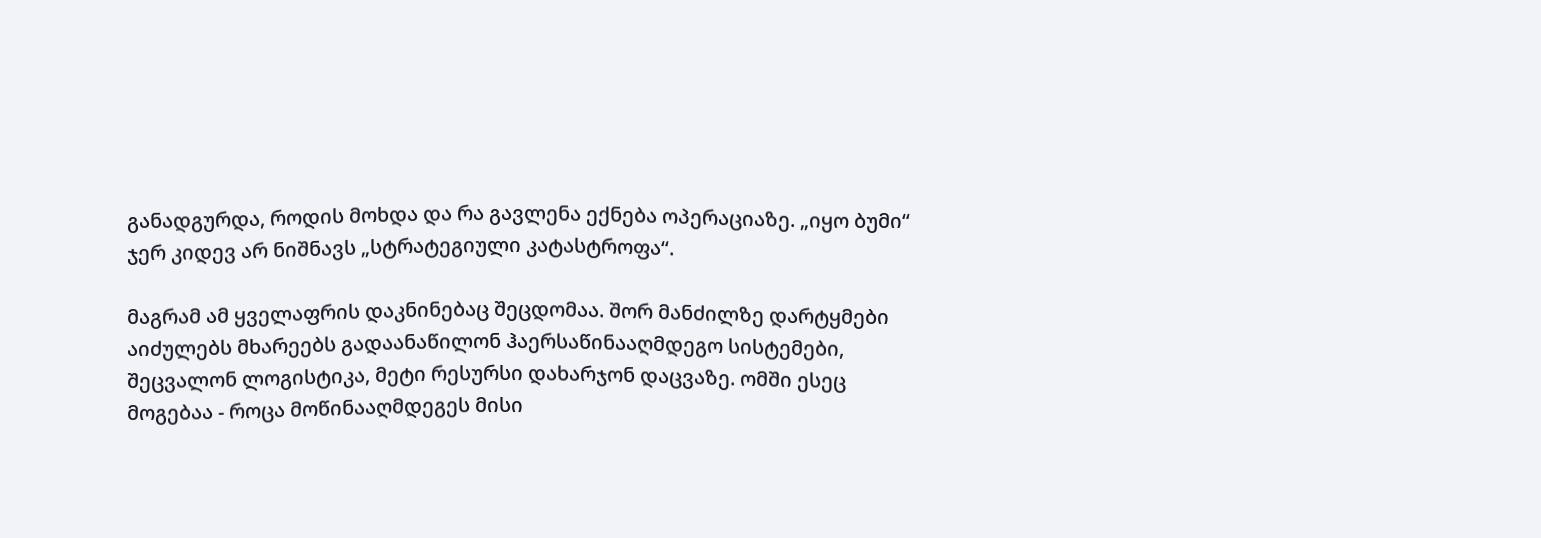განადგურდა, როდის მოხდა და რა გავლენა ექნება ოპერაციაზე. „იყო ბუმი“ ჯერ კიდევ არ ნიშნავს „სტრატეგიული კატასტროფა“.

მაგრამ ამ ყველაფრის დაკნინებაც შეცდომაა. შორ მანძილზე დარტყმები აიძულებს მხარეებს გადაანაწილონ ჰაერსაწინააღმდეგო სისტემები, შეცვალონ ლოგისტიკა, მეტი რესურსი დახარჯონ დაცვაზე. ომში ესეც მოგებაა - როცა მოწინააღმდეგეს მისი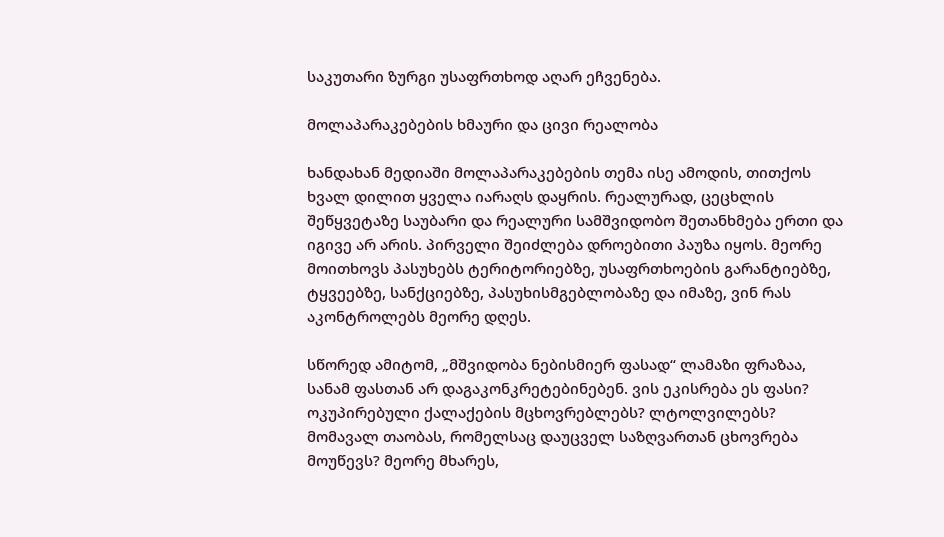საკუთარი ზურგი უსაფრთხოდ აღარ ეჩვენება.

მოლაპარაკებების ხმაური და ცივი რეალობა

ხანდახან მედიაში მოლაპარაკებების თემა ისე ამოდის, თითქოს ხვალ დილით ყველა იარაღს დაყრის. რეალურად, ცეცხლის შეწყვეტაზე საუბარი და რეალური სამშვიდობო შეთანხმება ერთი და იგივე არ არის. პირველი შეიძლება დროებითი პაუზა იყოს. მეორე მოითხოვს პასუხებს ტერიტორიებზე, უსაფრთხოების გარანტიებზე, ტყვეებზე, სანქციებზე, პასუხისმგებლობაზე და იმაზე, ვინ რას აკონტროლებს მეორე დღეს.

სწორედ ამიტომ, „მშვიდობა ნებისმიერ ფასად“ ლამაზი ფრაზაა, სანამ ფასთან არ დაგაკონკრეტებინებენ. ვის ეკისრება ეს ფასი? ოკუპირებული ქალაქების მცხოვრებლებს? ლტოლვილებს? მომავალ თაობას, რომელსაც დაუცველ საზღვართან ცხოვრება მოუწევს? მეორე მხარეს,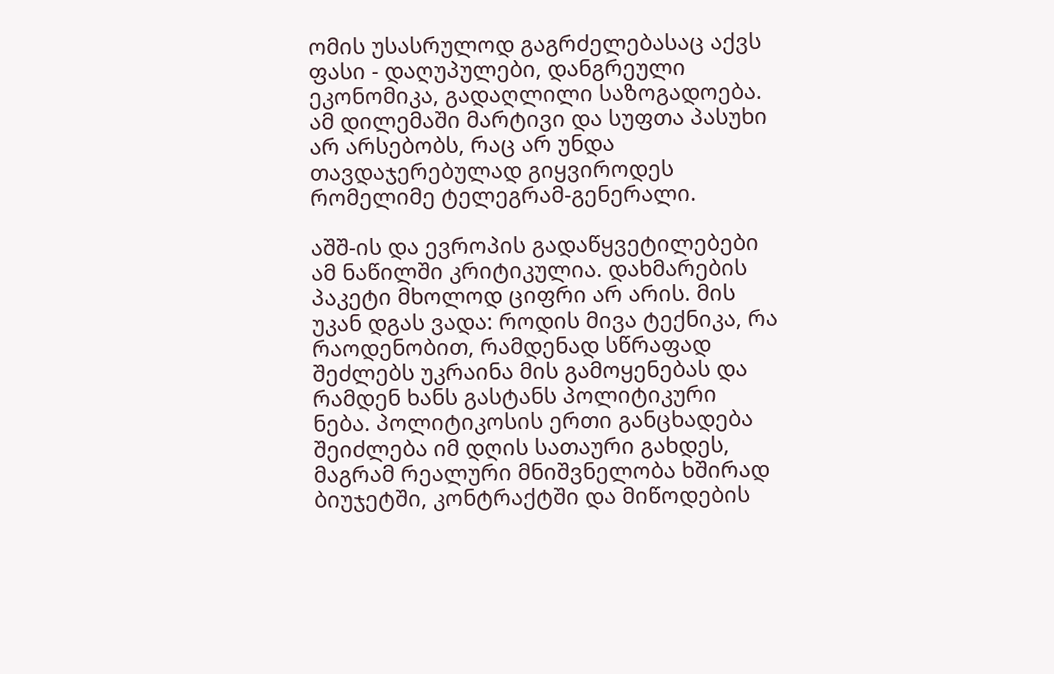ომის უსასრულოდ გაგრძელებასაც აქვს ფასი - დაღუპულები, დანგრეული ეკონომიკა, გადაღლილი საზოგადოება. ამ დილემაში მარტივი და სუფთა პასუხი არ არსებობს, რაც არ უნდა თავდაჯერებულად გიყვიროდეს რომელიმე ტელეგრამ-გენერალი.

აშშ-ის და ევროპის გადაწყვეტილებები ამ ნაწილში კრიტიკულია. დახმარების პაკეტი მხოლოდ ციფრი არ არის. მის უკან დგას ვადა: როდის მივა ტექნიკა, რა რაოდენობით, რამდენად სწრაფად შეძლებს უკრაინა მის გამოყენებას და რამდენ ხანს გასტანს პოლიტიკური ნება. პოლიტიკოსის ერთი განცხადება შეიძლება იმ დღის სათაური გახდეს, მაგრამ რეალური მნიშვნელობა ხშირად ბიუჯეტში, კონტრაქტში და მიწოდების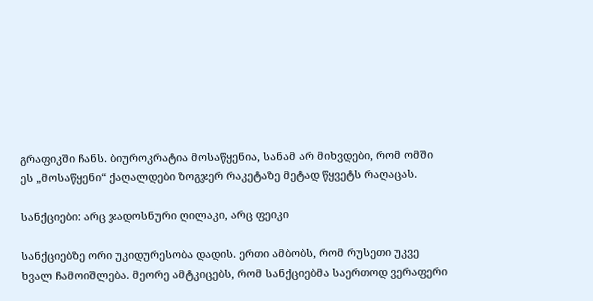გრაფიკში ჩანს. ბიუროკრატია მოსაწყენია, სანამ არ მიხვდები, რომ ომში ეს „მოსაწყენი“ ქაღალდები ზოგჯერ რაკეტაზე მეტად წყვეტს რაღაცას.

სანქციები: არც ჯადოსნური ღილაკი, არც ფეიკი

სანქციებზე ორი უკიდურესობა დადის. ერთი ამბობს, რომ რუსეთი უკვე ხვალ ჩამოიშლება. მეორე ამტკიცებს, რომ სანქციებმა საერთოდ ვერაფერი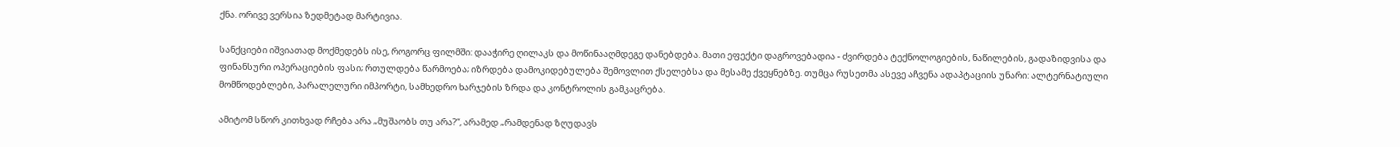ქნა. ორივე ვერსია ზედმეტად მარტივია.

სანქციები იშვიათად მოქმედებს ისე, როგორც ფილმში: დააჭირე ღილაკს და მოწინააღმდეგე დანებდება. მათი ეფექტი დაგროვებადია - ძვირდება ტექნოლოგიების, ნაწილების, გადაზიდვისა და ფინანსური ოპერაციების ფასი; რთულდება წარმოება; იზრდება დამოკიდებულება შემოვლით ქსელებსა და მესამე ქვეყნებზე. თუმცა რუსეთმა ასევე აჩვენა ადაპტაციის უნარი: ალტერნატიული მომწოდებლები, პარალელური იმპორტი, სამხედრო ხარჯების ზრდა და კონტროლის გამკაცრება.

ამიტომ სწორ კითხვად რჩება არა „მუშაობს თუ არა?“, არამედ „რამდენად ზღუდავს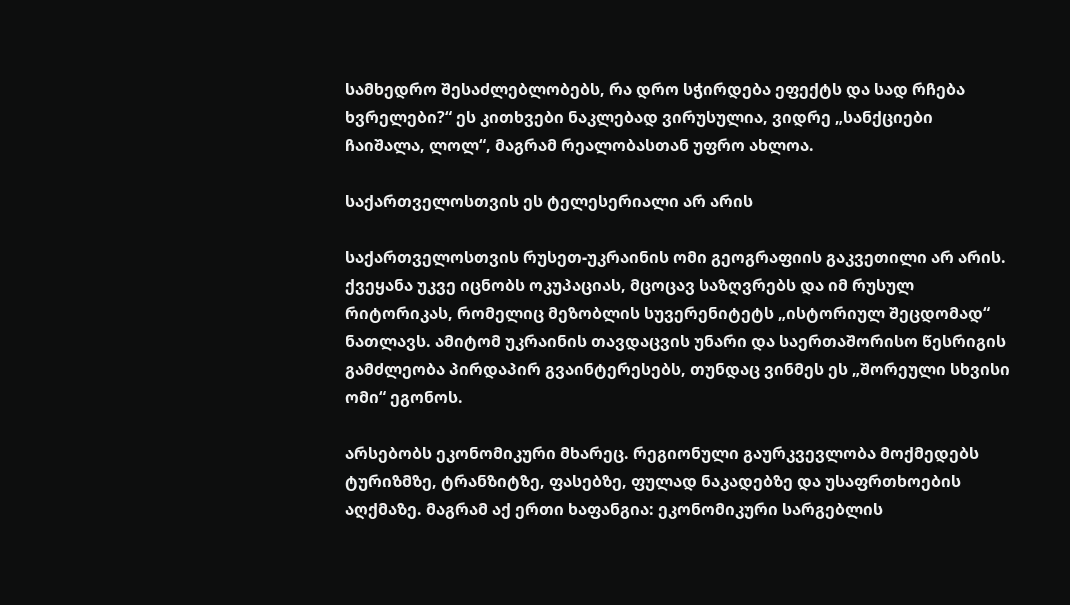სამხედრო შესაძლებლობებს, რა დრო სჭირდება ეფექტს და სად რჩება ხვრელები?“ ეს კითხვები ნაკლებად ვირუსულია, ვიდრე „სანქციები ჩაიშალა, ლოლ“, მაგრამ რეალობასთან უფრო ახლოა.

საქართველოსთვის ეს ტელესერიალი არ არის

საქართველოსთვის რუსეთ-უკრაინის ომი გეოგრაფიის გაკვეთილი არ არის. ქვეყანა უკვე იცნობს ოკუპაციას, მცოცავ საზღვრებს და იმ რუსულ რიტორიკას, რომელიც მეზობლის სუვერენიტეტს „ისტორიულ შეცდომად“ ნათლავს. ამიტომ უკრაინის თავდაცვის უნარი და საერთაშორისო წესრიგის გამძლეობა პირდაპირ გვაინტერესებს, თუნდაც ვინმეს ეს „შორეული სხვისი ომი“ ეგონოს.

არსებობს ეკონომიკური მხარეც. რეგიონული გაურკვევლობა მოქმედებს ტურიზმზე, ტრანზიტზე, ფასებზე, ფულად ნაკადებზე და უსაფრთხოების აღქმაზე. მაგრამ აქ ერთი ხაფანგია: ეკონომიკური სარგებლის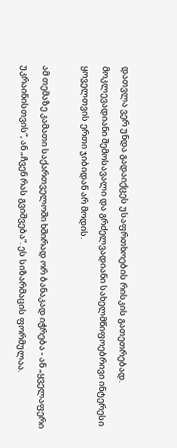დათვლა ვერ უნდა გადაიქცეს უსაფრთხოების რისკის გათეთრებად. მოკლევადიანი შემოსავალი და გრძელვადიანი სახელმწიფოებრივი ინტერესი ყოველთვის ერთი ჯიბიდან არ მოდის.

ამ თემაზე კამათი საქართველოში ხშირად ორ ბანაკად იჭრება - ან „ყველაფერი უკრაინისთვის“, ან „ჩვენ რას გვიშვება“. ეს სიზარმაცის ფორმულაა.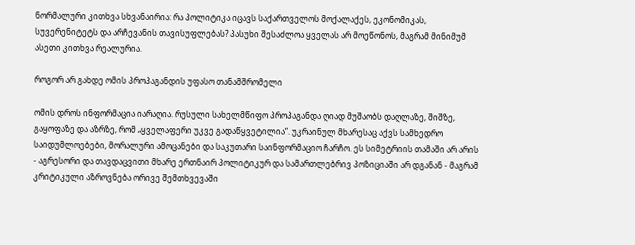ნორმალური კითხვა სხვანაირია: რა პოლიტიკა იცავს საქართველოს მოქალაქეს, ეკონომიკას, სუვერენიტეტს და არჩევანის თავისუფლებას? პასუხი შესაძლოა ყველას არ მოეწონოს, მაგრამ მინიმუმ ასეთი კითხვა რეალურია.

როგორ არ გახდე ომის პროპაგანდის უფასო თანამშრომელი

ომის დროს ინფორმაცია იარაღია. რუსული სახელმწიფო პროპაგანდა ღიად მუშაობს დაღლაზე, შიშზე, გაყოფაზე და აზრზე, რომ „ყველაფერი უკვე გადაწყვეტილია“. უკრაინულ მხარესაც აქვს სამხედრო საიდუმლოებები, მორალური ამოცანები და საკუთარი საინფორმაციო ჩარჩო. ეს სიმეტრიის თამაში არ არის - აგრესორი და თავდაცვითი მხარე ერთნაირ პოლიტიკურ და სამართლებრივ პოზიციაში არ დგანან - მაგრამ კრიტიკული აზროვნება ორივე შემთხვევაში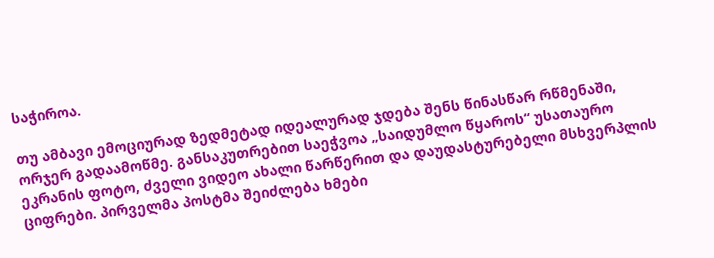საჭიროა.

თუ ამბავი ემოციურად ზედმეტად იდეალურად ჯდება შენს წინასწარ რწმენაში, ორჯერ გადაამოწმე. განსაკუთრებით საეჭვოა „საიდუმლო წყაროს“ უსათაურო ეკრანის ფოტო, ძველი ვიდეო ახალი წარწერით და დაუდასტურებელი მსხვერპლის ციფრები. პირველმა პოსტმა შეიძლება ხმები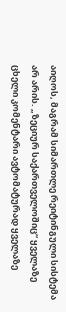აიღოს, მაგრამ სიმართლე რეიტინგული სისტემა არ არის. „ზეციურ საქართველოშიც“ ყველაზე ცხელი კომენტარი ავტომატურად ყველაზე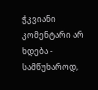ჭკვიანი კომენტარი არ ხდება - სამწუხაროდ,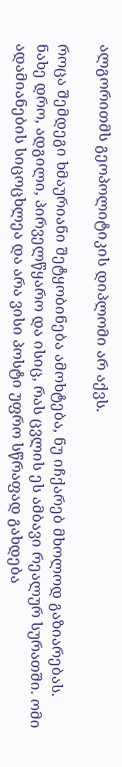ალგორითმს გეოპოლიტიკის დიპლომი არ აქვს.

როცა შემდეგი ხმაურიანი შეტყობინება ამოხტება, ნუ იჩქარებ მხოლოდ გაზიარებას. ნახე დრო, ადგილი, პირველწყარო და ისიც, რას ცვლის ეს ამბავი რეალურ სურათში. ომი ადამიანების სიცოცხლეა და არა ვისი პოსტი უფრო სწრაფად გახდება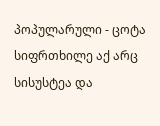პოპულარული - ცოტა სიფრთხილე აქ არც სისუსტეა და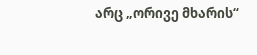არც „ორივე მხარის“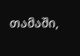თამაში,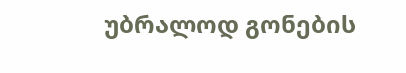უბრალოდ გონების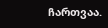ჩართვაა.